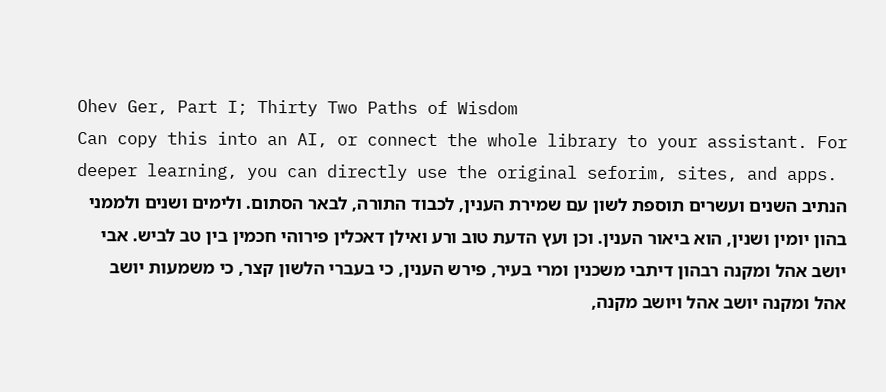Ohev Ger, Part I; Thirty Two Paths of Wisdom
Can copy this into an AI, or connect the whole library to your assistant. For deeper learning, you can directly use the original seforim, sites, and apps.
הנתיב השנים ועשרים תוספת לשון עם שמירת הענין, לכבוד התורה, לבאר הסתום. ולימים ושנים ולממני בהון יומין ושנין, הוא ביאור הענין. וכן ועץ הדעת טוב ורע ואילן דאכלין פירוהי חכמין בין טב לביש. אבי יושב אהל ומקנה רבהון דיתבי משכנין ומרי בעיר, פירש הענין, כי בעברי הלשון קצר, כי משמעות יושב אהל ומקנה יושב אהל ויושב מקנה,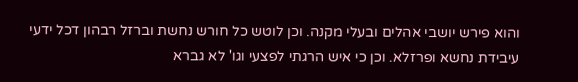והוא פירש יושבי אהלים ובעלי מקנה. וכן לוטש כל חורש נחשת וברזל רבהון דכל ידעי עיבידת נחשא ופרזלא. וכן כי איש הרגתי לפצעי וגו' לא גברא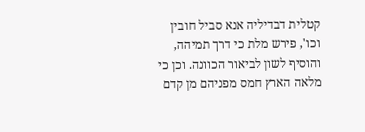קטלית דבדיליה אנא סביל חובין וכו', פירש מלת כי דרך תמיהה, והוסיף לשון לביאור הכוונה. וכן כי מלאה הארץ חמס מפניהם מן קדם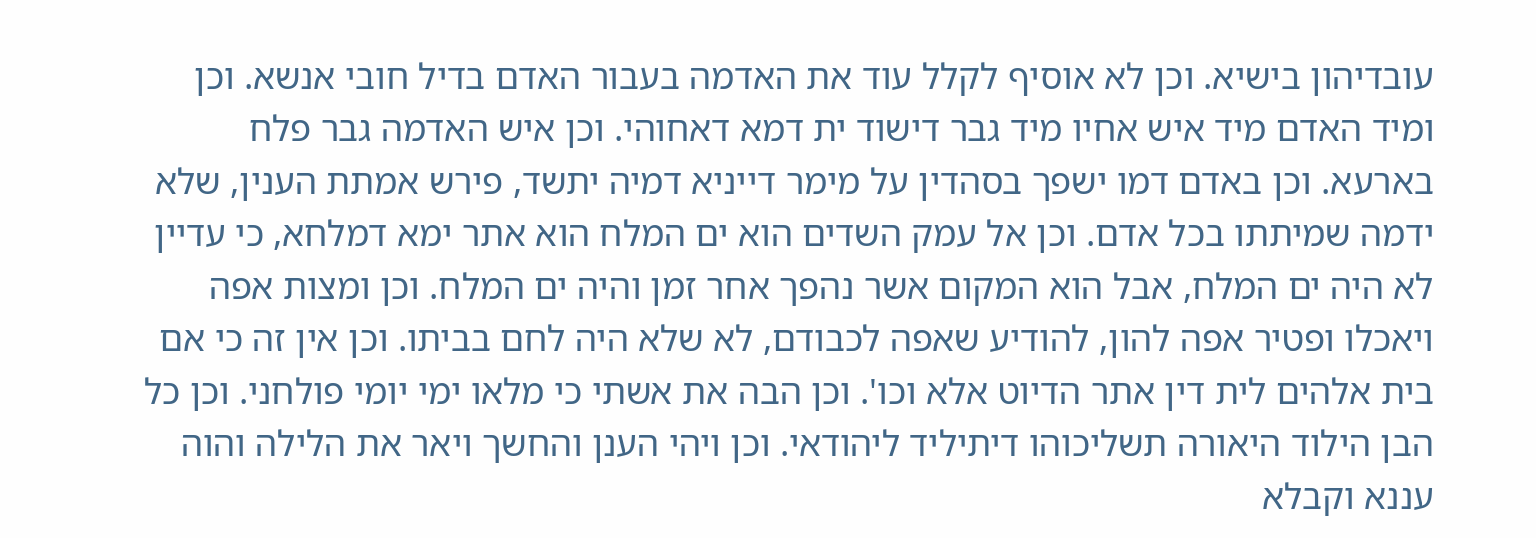עובדיהון בישיא. וכן לא אוסיף לקלל עוד את האדמה בעבור האדם בדיל חובי אנשא. וכן ומיד האדם מיד איש אחיו מיד גבר דישוד ית דמא דאחוהי. וכן איש האדמה גבר פלח בארעא. וכן באדם דמו ישפך בסהדין על מימר דייניא דמיה יתשד, פירש אמתת הענין, שלא ידמה שמיתתו בכל אדם. וכן אל עמק השדים הוא ים המלח הוא אתר ימא דמלחא, כי עדיין לא היה ים המלח, אבל הוא המקום אשר נהפך אחר זמן והיה ים המלח. וכן ומצות אפה ויאכלו ופטיר אפה להון, להודיע שאפה לכבודם, לא שלא היה לחם בביתו. וכן אין זה כי אם בית אלהים לית דין אתר הדיוט אלא וכו'. וכן הבה את אשתי כי מלאו ימי יומי פולחני. וכן כל הבן הילוד היאורה תשליכוהו דיתיליד ליהודאי. וכן ויהי הענן והחשך ויאר את הלילה והוה עננא וקבלא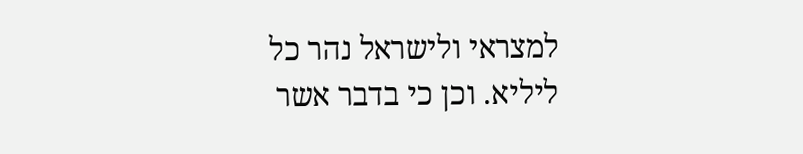למצראי ולישראל נהר כל ליליא. וכן כי בדבר אשר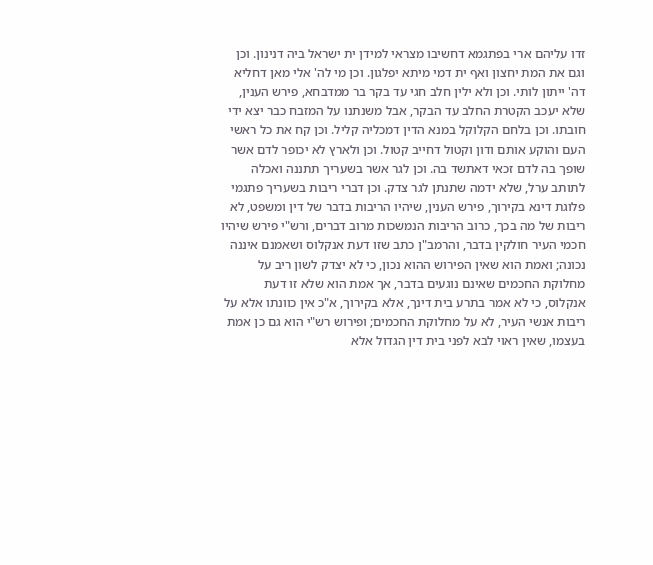זדו עליהם ארי בפתגמא דחשיבו מצראי למידן ית ישראל ביה דנינון. וכן וגם את המת יחצון ואף ית דמי מיתא יפלגון. וכן מי לה' אלי מאן דחליא דה' ייתון לותי. וכן ולא ילין חלב חגי עד בקר בר ממדבחא, פירש הענין, שלא יעכב הקטרת החלב עד הבקר, אבל משנתנו על המזבח כבר יצא ידי חובתו. וכן בלחם הקלוקל במנא הדין דמכליה קליל. וכן קח את כל ראשי העם והוקע אותם ודון וקטול דחייב קטול. וכן ולארץ לא יכופר לדם אשר שופך בה לדם זכאי דאתשד בה. וכן לגר אשר בשעריך תתננה ואכלה לתותב ערל, שלא ידמה שתנתן לגר צדק. וכן דברי ריבות בשעריך פתגמי פלוגת דינא בקירוך, פירש הענין, שיהיו הריבות בדבר של דין ומשפט, לא ריבות של מה בכך, כרוב הריבות הנמשכות מרוב דברים, ורש"י פירש שיהיו חכמי העיר חולקין בדבר, והרמב"ן כתב שזו דעת אנקלוס ושאמנם איננה נכונה; ואמת הוא שאין הפירוש ההוא נכון, כי לא יצדק לשון ריב על מחלוקת החכמים שאינם נוגעים בדבר, אך אמת הוא שלא זו דעת אנקלוס, כי לא אמר בתרע בית דינך, אלא בקירוך, א"כ אין כוונתו אלא על ריבות אנשי העיר, לא על מחלוקת החכמים; ופירוש רש"י הוא גם כן אמת בעצמו, שאין ראוי לבא לפני בית דין הגדול אלא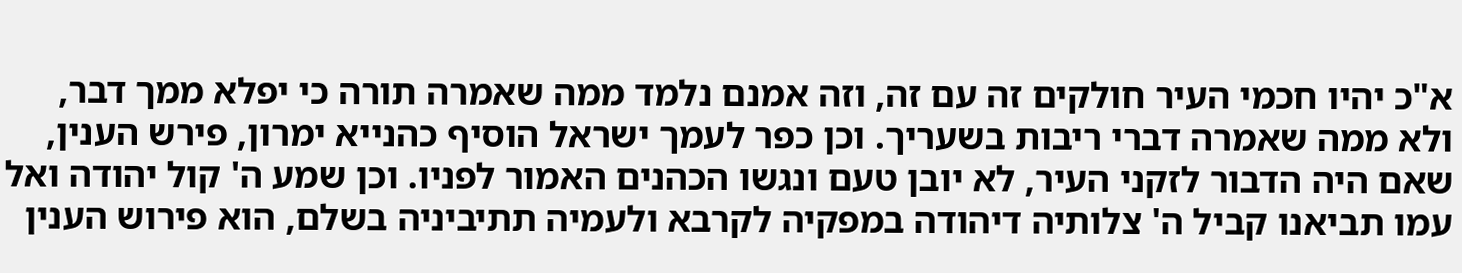א"כ יהיו חכמי העיר חולקים זה עם זה, וזה אמנם נלמד ממה שאמרה תורה כי יפלא ממך דבר, ולא ממה שאמרה דברי ריבות בשעריך. וכן כפר לעמך ישראל הוסיף כהנייא ימרון, פירש הענין, שאם היה הדבור לזקני העיר, לא יובן טעם ונגשו הכהנים האמור לפניו. וכן שמע ה' קול יהודה ואל עמו תביאנו קביל ה' צלותיה דיהודה במפקיה לקרבא ולעמיה תתיביניה בשלם, הוא פירוש הענין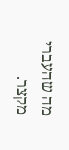מה שהעברי מקצר.